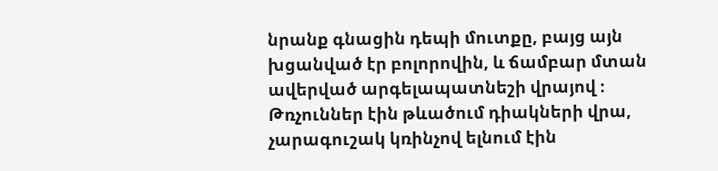նրանք գնացին դեպի մուտքը, բայց այն խցանված էր բոլորովին, և ճամբար մտան ավերված արգելապատնեշի վրայով ։
Թռչուններ էին թևածում դիակների վրա, չարագուշակ կռինչով ելնում էին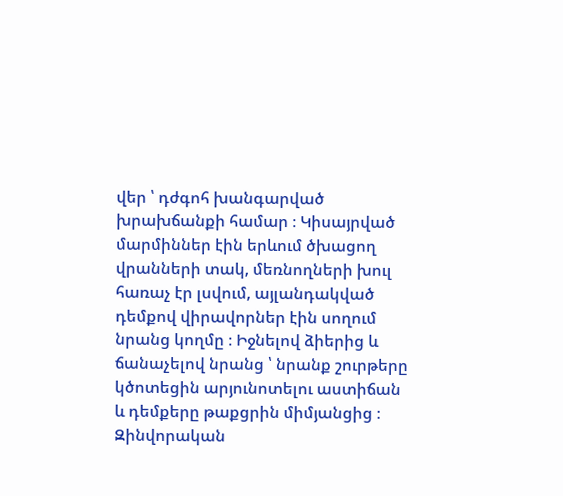վեր ՝ դժգոհ խանգարված խրախճանքի համար ։ Կիսայրված մարմիններ էին երևում ծխացող վրանների տակ, մեռնողների խուլ հառաչ էր լսվում, այլանդակված դեմքով վիրավորներ էին սողում նրանց կողմը ։ Իջնելով ձիերից և ճանաչելով նրանց ՝ նրանք շուրթերը կծոտեցին արյունոտելու աստիճան և դեմքերը թաքցրին միմյանցից ։
Զինվորական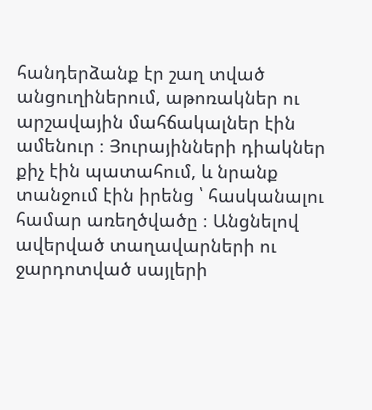հանդերձանք էր շաղ տված անցուղիներում, աթոռակներ ու արշավային մահճակալներ էին ամենուր ։ Յուրայինների դիակներ քիչ էին պատահում, և նրանք տանջում էին իրենց ՝ հասկանալու համար առեղծվածը ։ Անցնելով ավերված տաղավարների ու ջարդոտված սայլերի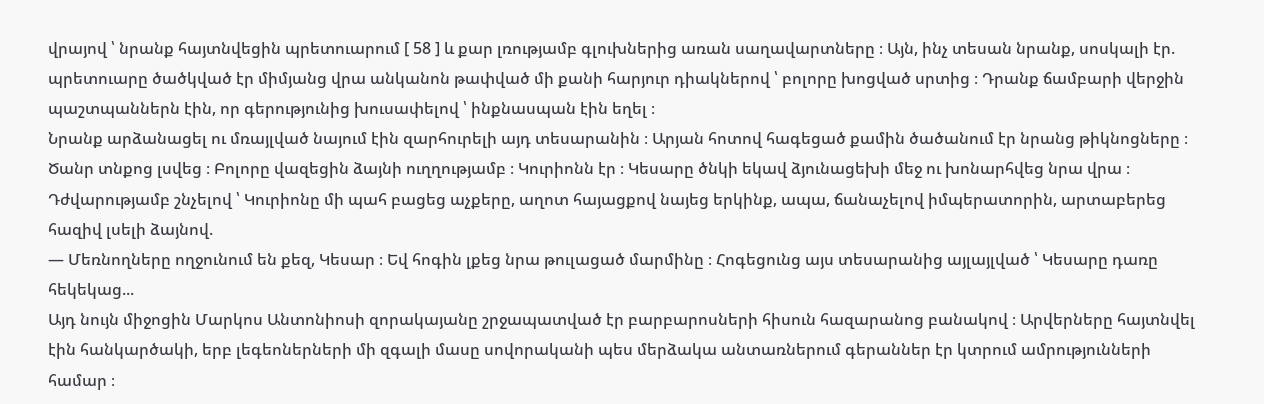վրայով ՝ նրանք հայտնվեցին պրետուարում [ 58 ] և քար լռությամբ գլուխներից առան սաղավարտները ։ Այն, ինչ տեսան նրանք, սոսկալի էր. պրետուարը ծածկված էր միմյանց վրա անկանոն թափված մի քանի հարյուր դիակներով ՝ բոլորը խոցված սրտից ։ Դրանք ճամբարի վերջին պաշտպաններն էին, որ գերությունից խուսափելով ՝ ինքնասպան էին եղել ։
Նրանք արձանացել ու մռայլված նայում էին զարհուրելի այդ տեսարանին ։ Արյան հոտով հագեցած քամին ծածանում էր նրանց թիկնոցները ։ Ծանր տնքոց լսվեց ։ Բոլորը վազեցին ձայնի ուղղությամբ ։ Կուրիոնն էր ։ Կեսարը ծնկի եկավ ձյունացեխի մեջ ու խոնարհվեց նրա վրա ։ Դժվարությամբ շնչելով ՝ Կուրիոնը մի պահ բացեց աչքերը, աղոտ հայացքով նայեց երկինք, ապա, ճանաչելով իմպերատորին, արտաբերեց հազիվ լսելի ձայնով.
— Մեռնողները ողջունում են քեզ, Կեսար ։ Եվ հոգին լքեց նրա թուլացած մարմինը ։ Հոգեցունց այս տեսարանից այլայլված ՝ Կեսարը դառը հեկեկաց...
Այդ նույն միջոցին Մարկոս Անտոնիոսի զորակայանը շրջապատված էր բարբարոսների հիսուն հազարանոց բանակով ։ Արվերները հայտնվել էին հանկարծակի, երբ լեգեոներների մի զգալի մասը սովորականի պես մերձակա անտառներում գերաններ էր կտրում ամրությունների համար ։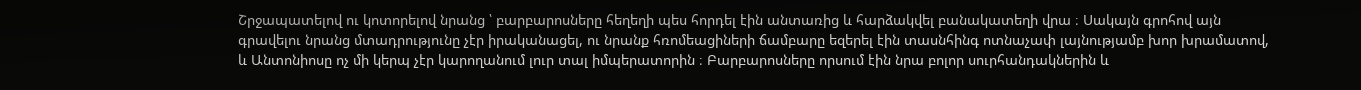Շրջապատելով ու կոտորելով նրանց ՝ բարբարոսները հեղեղի պես հորդել էին անտառից և հարձակվել բանակատեղի վրա ։ Սակայն գրոհով այն գրավելու նրանց մտադրությունը չէր իրականացել, ու նրանք հռոմեացիների ճամբարը եզերել էին տասնհինգ ոտնաչափ լայնությամբ խոր խրամատով, և Անտոնիոսը ոչ մի կերպ չէր կարողանում լուր տալ իմպերատորին ։ Բարբարոսները որսում էին նրա բոլոր սուրհանդակներին և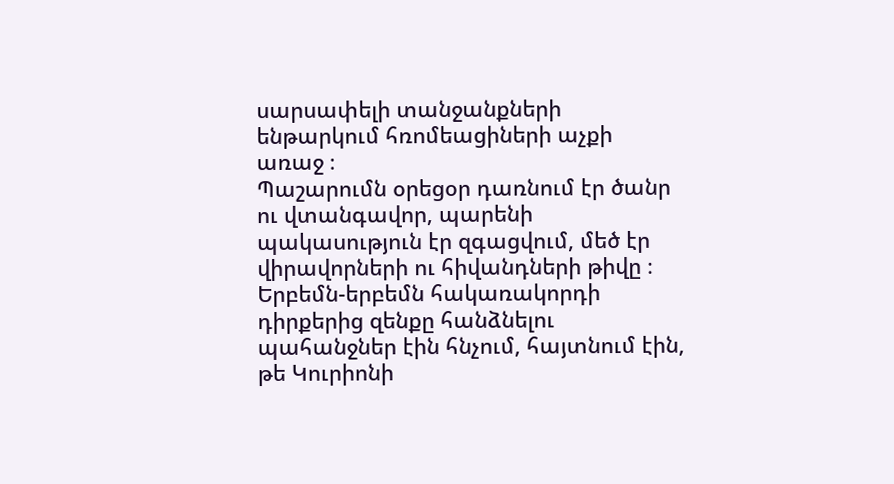սարսափելի տանջանքների ենթարկում հռոմեացիների աչքի առաջ ։
Պաշարումն օրեցօր դառնում էր ծանր ու վտանգավոր, պարենի պակասություն էր զգացվում, մեծ էր վիրավորների ու հիվանդների թիվը ։ Երբեմն-երբեմն հակառակորդի դիրքերից զենքը հանձնելու պահանջներ էին հնչում, հայտնում էին, թե Կուրիոնի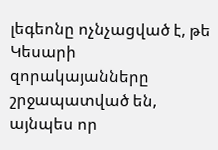լեգեոնը ոչնչացված է, թե Կեսարի զորակայանները շրջապատված են, այնպես որ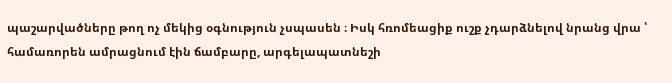պաշարվածները թող ոչ մեկից օգնություն չսպասեն ։ Իսկ հռոմեացիք ուշք չդարձնելով նրանց վրա ՝ համառորեն ամրացնում էին ճամբարը, արգելապատնեշի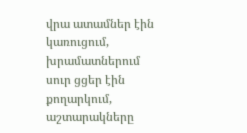վրա ատամներ էին կառուցում, խրամատներում սուր ցցեր էին քողարկում, աշտարակները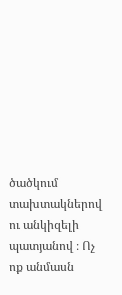ծածկում տախտակներով ու անկիզելի պատյանով ։ Ոչ ոք անմասն